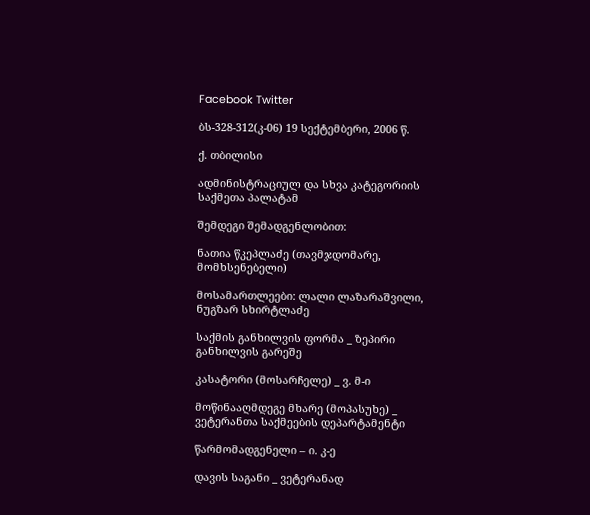Facebook Twitter

ბს-328-312(კ-06) 19 სექტემბერი, 2006 წ.

ქ. თბილისი

ადმინისტრაციულ და სხვა კატეგორიის საქმეთა პალატამ

შემდეგი შემადგენლობით:

ნათია წკეპლაძე (თავმჯდომარე, მომხსენებელი)

მოსამართლეები: ლალი ლაზარაშვილი, ნუგზარ სხირტლაძე

საქმის განხილვის ფორმა _ ზეპირი განხილვის გარეშე

კასატორი (მოსარჩელე) _ ვ. მ-ი

მოწინააღმდეგე მხარე (მოპასუხე) _ ვეტერანთა საქმეების დეპარტამენტი

წარმომადგენელი – ი. კ-ე

დავის საგანი _ ვეტერანად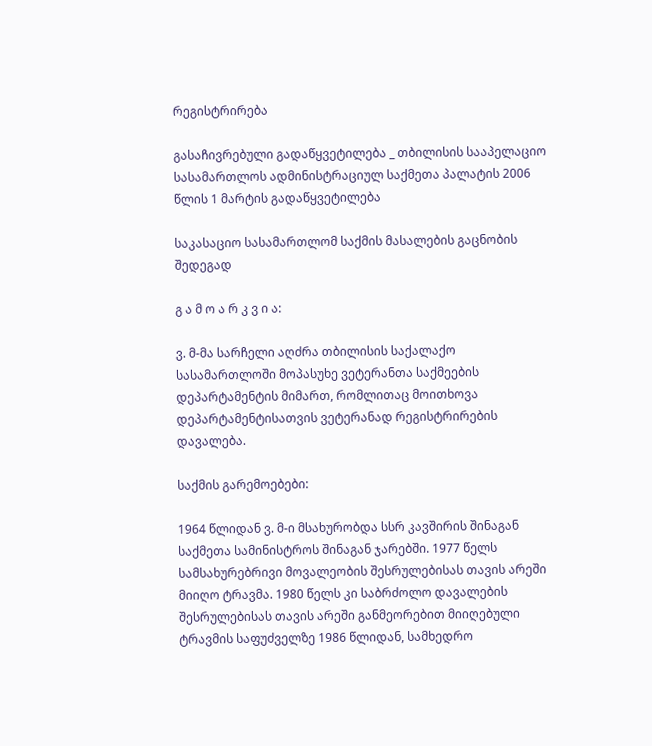რეგისტრირება

გასაჩივრებული გადაწყვეტილება _ თბილისის სააპელაციო სასამართლოს ადმინისტრაციულ საქმეთა პალატის 2006 წლის 1 მარტის გადაწყვეტილება

საკასაციო სასამართლომ საქმის მასალების გაცნობის შედეგად

გ ა მ ო ა რ კ ვ ი ა:

ვ. მ-მა სარჩელი აღძრა თბილისის საქალაქო სასამართლოში მოპასუხე ვეტერანთა საქმეების დეპარტამენტის მიმართ, რომლითაც მოითხოვა დეპარტამენტისათვის ვეტერანად რეგისტრირების დავალება.

საქმის გარემოებები:

1964 წლიდან ვ. მ-ი მსახურობდა სსრ კავშირის შინაგან საქმეთა სამინისტროს შინაგან ჯარებში. 1977 წელს სამსახურებრივი მოვალეობის შესრულებისას თავის არეში მიიღო ტრავმა. 1980 წელს კი საბრძოლო დავალების შესრულებისას თავის არეში განმეორებით მიიღებული ტრავმის საფუძველზე 1986 წლიდან, სამხედრო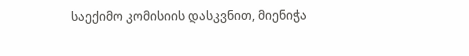საექიმო კომისიის დასკვნით, მიენიჭა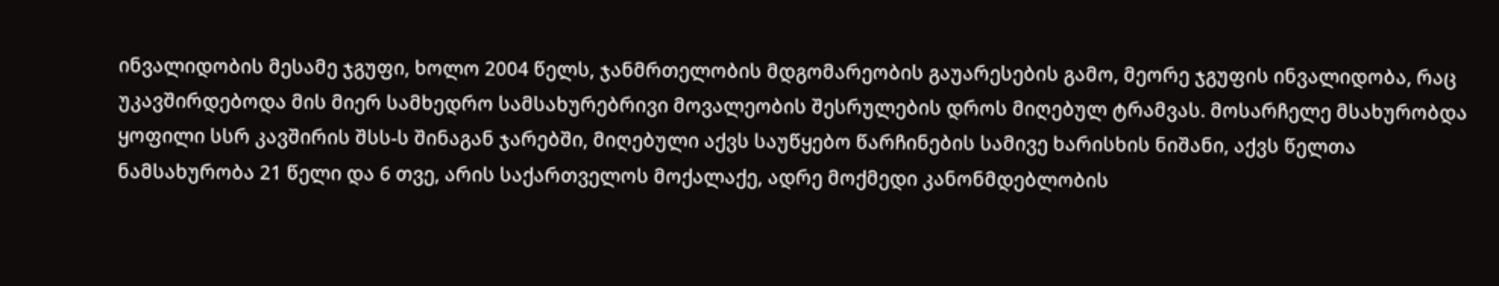ინვალიდობის მესამე ჯგუფი, ხოლო 2004 წელს, ჯანმრთელობის მდგომარეობის გაუარესების გამო, მეორე ჯგუფის ინვალიდობა, რაც უკავშირდებოდა მის მიერ სამხედრო სამსახურებრივი მოვალეობის შესრულების დროს მიღებულ ტრამვას. მოსარჩელე მსახურობდა ყოფილი სსრ კავშირის შსს-ს შინაგან ჯარებში, მიღებული აქვს საუწყებო წარჩინების სამივე ხარისხის ნიშანი, აქვს წელთა ნამსახურობა 21 წელი და 6 თვე, არის საქართველოს მოქალაქე, ადრე მოქმედი კანონმდებლობის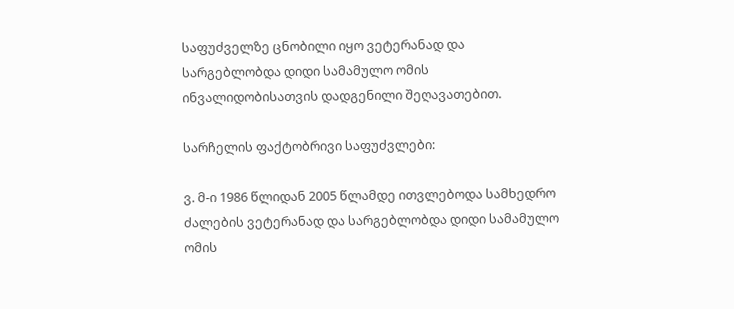საფუძველზე ცნობილი იყო ვეტერანად და სარგებლობდა დიდი სამამულო ომის ინვალიდობისათვის დადგენილი შეღავათებით.

სარჩელის ფაქტობრივი საფუძვლები:

ვ. მ-ი 1986 წლიდან 2005 წლამდე ითვლებოდა სამხედრო ძალების ვეტერანად და სარგებლობდა დიდი სამამულო ომის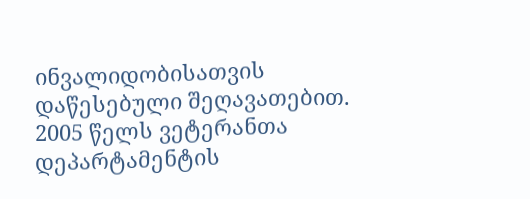ინვალიდობისათვის დაწესებული შეღავათებით. 2005 წელს ვეტერანთა დეპარტამენტის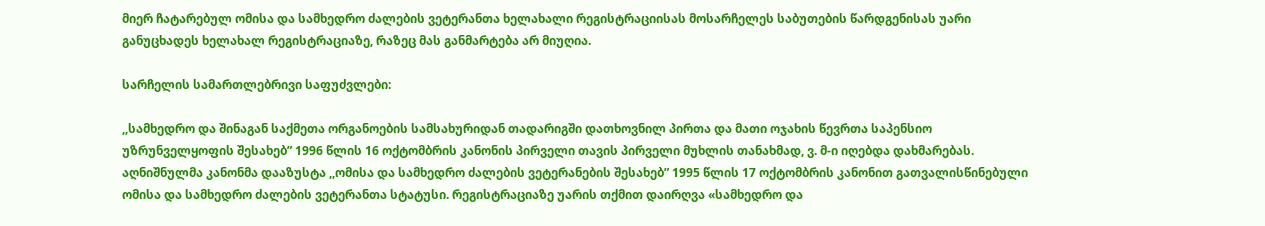მიერ ჩატარებულ ომისა და სამხედრო ძალების ვეტერანთა ხელახალი რეგისტრაციისას მოსარჩელეს საბუთების წარდგენისას უარი განუცხადეს ხელახალ რეგისტრაციაზე, რაზეც მას განმარტება არ მიუღია.

სარჩელის სამართლებრივი საფუძვლები:

,,სამხედრო და შინაგან საქმეთა ორგანოების სამსახურიდან თადარიგში დათხოვნილ პირთა და მათი ოჯახის წევრთა საპენსიო უზრუნველყოფის შესახებ” 1996 წლის 16 ოქტომბრის კანონის პირველი თავის პირველი მუხლის თანახმად, ვ. მ-ი იღებდა დახმარებას. აღნიშნულმა კანონმა დააზუსტა ,,ომისა და სამხედრო ძალების ვეტერანების შესახებ” 1995 წლის 17 ოქტომბრის კანონით გათვალისწინებული ომისა და სამხედრო ძალების ვეტერანთა სტატუსი. რეგისტრაციაზე უარის თქმით დაირღვა «სამხედრო და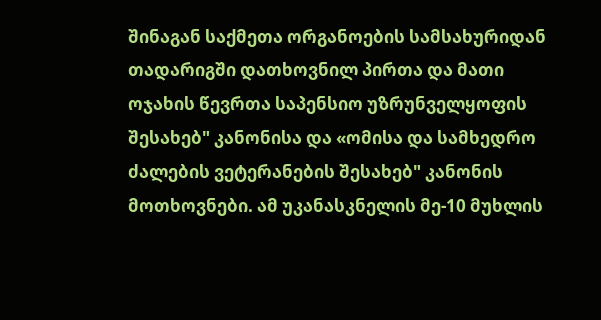შინაგან საქმეთა ორგანოების სამსახურიდან თადარიგში დათხოვნილ პირთა და მათი ოჯახის წევრთა საპენსიო უზრუნველყოფის შესახებ" კანონისა და «ომისა და სამხედრო ძალების ვეტერანების შესახებ" კანონის მოთხოვნები. ამ უკანასკნელის მე-10 მუხლის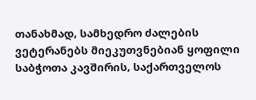თანახმად, სამხედრო ძალების ვეტერანებს მიეკუთვნებიან ყოფილი საბჭოთა კავშირის, საქართველოს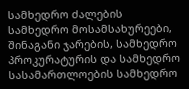სამხედრო ძალების სამხედრო მოსამსახურეები, შინაგანი ჯარების, სამხედრო პროკურატურის და სამხედრო სასამართლოების სამხედრო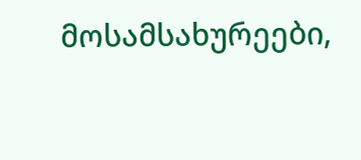მოსამსახურეები,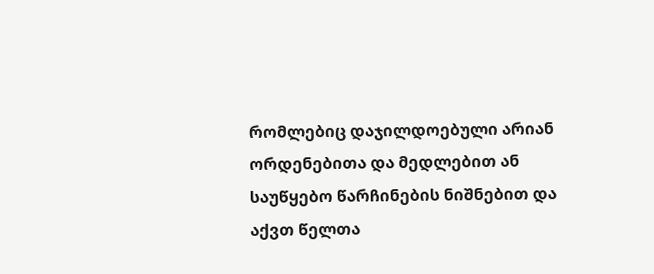რომლებიც დაჯილდოებული არიან ორდენებითა და მედლებით ან საუწყებო წარჩინების ნიშნებით და აქვთ წელთა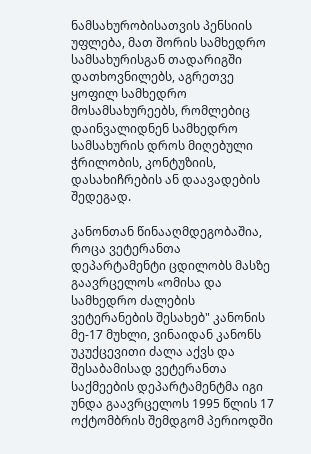ნამსახურობისათვის პენსიის უფლება, მათ შორის სამხედრო სამსახურისგან თადარიგში დათხოვნილებს, აგრეთვე ყოფილ სამხედრო მოსამსახურეებს, რომლებიც დაინვალიდნენ სამხედრო სამსახურის დროს მიღებული ჭრილობის, კონტუზიის, დასახიჩრების ან დაავადების შედეგად.

კანონთან წინააღმდეგობაშია, როცა ვეტერანთა დეპარტამენტი ცდილობს მასზე გაავრცელოს «ომისა და სამხედრო ძალების ვეტერანების შესახებ" კანონის მე-17 მუხლი, ვინაიდან კანონს უკუქცევითი ძალა აქვს და შესაბამისად ვეტერანთა საქმეების დეპარტამენტმა იგი უნდა გაავრცელოს 1995 წლის 17 ოქტომბრის შემდგომ პერიოდში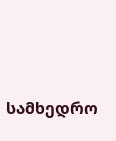სამხედრო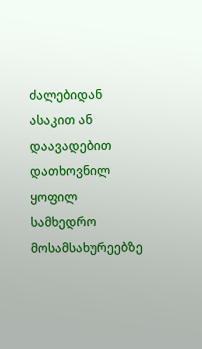ძალებიდან ასაკით ან დაავადებით დათხოვნილ ყოფილ სამხედრო მოსამსახურეებზე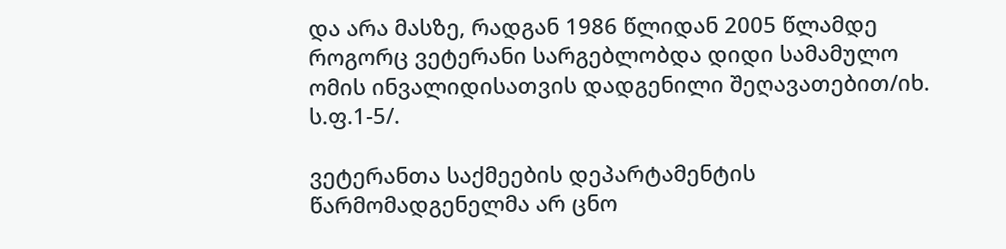და არა მასზე, რადგან 1986 წლიდან 2005 წლამდე როგორც ვეტერანი სარგებლობდა დიდი სამამულო ომის ინვალიდისათვის დადგენილი შეღავათებით/იხ. ს.ფ.1-5/.

ვეტერანთა საქმეების დეპარტამენტის წარმომადგენელმა არ ცნო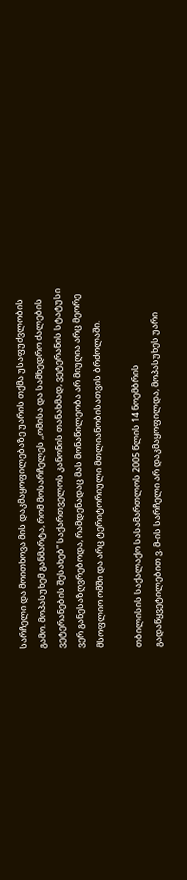სარჩელი და მოითხოვა მის დაკმაყოფილებაზე უარის თქმა უსაფუძვლობის გამო. მოპასუხემ განმარტა, რომ მოსარჩელეს ,,ომისა და სამხედრო ძალების ვეტერანების შესახებ” საქართველოს კანონის თანახმად, ვეტერანის სტატუსი ვერ განესაზღვრებოდა, რამდენადაც მას მონაწილეობა არ მიუღია არც მეორე მსოფლიო ომში და არც ტერიტორიული მთლიანობისათვის ბრძოლაში.

თბილისის საქალაქო სასამართლოს 2005 წლის 14 ნოემბრის გადაწყვეტილებით ვ. მ-ის სარჩელი არ დაკმაყოფილდა, მოპასუხეს უარი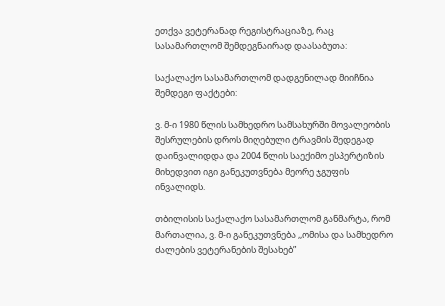ეთქვა ვეტერანად რეგისტრაციაზე, რაც სასამართლომ შემდეგნაირად დაასაბუთა:

საქალაქო სასამართლომ დადგენილად მიიჩნია შემდეგი ფაქტები:

ვ. მ-ი 1980 წლის სამხედრო სამსახურში მოვალეობის შესრულების დროს მიღებული ტრავმის შედეგად დაინვალიდდა და 2004 წლის საექიმო ესპერტიზის მიხედვით იგი განეკუთვნება მეორე ჯგუფის ინვალიდს.

თბილისის საქალაქო სასამართლომ განმარტა, რომ მართალია, ვ. მ-ი განეკუთვნება ,,ომისა და სამხედრო ძალების ვეტერანების შესახებ”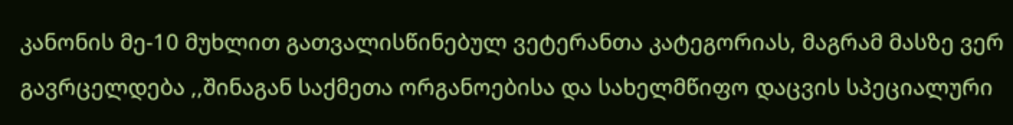კანონის მე-10 მუხლით გათვალისწინებულ ვეტერანთა კატეგორიას, მაგრამ მასზე ვერ გავრცელდება ,,შინაგან საქმეთა ორგანოებისა და სახელმწიფო დაცვის სპეციალური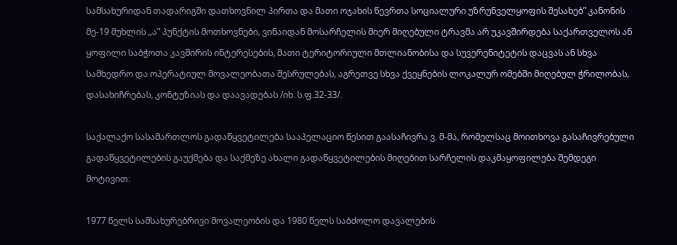სამსახურიდან თადარიგში დათხოვნილ პირთა და მათი ოჯახის წევრთა სოციალური უზრუნველყოფის შესახებ” კანონის მე-19 მუხლის ,,ა” პუნქტის მოთხოვნები, ვინაიდან მოსარჩელის მიერ მიღებული ტრავმა არ უკავშირდება საქართველოს ან ყოფილი საბჭოთა კავშირის ინტერესების, მათი ტერიტორიული მთლიანობისა და სუვერენიტეტის დაცვას ან სხვა სამხედრო და ოპერატიულ მოვალეობათა შესრულებას, აგრეთვე სხვა ქვეყნების ლოკალურ ომებში მიღებულ ჭრილობას, დასახიჩრებას, კონტუზიას და დაავადებას /იხ. ს.ფ.32-33/.

საქალაქო სასამართლოს გადაწყვეტილება სააპელაციო წესით გაასაჩივრა ვ. მ-მა, რომელსაც მოითხოვა გასაჩივრებული გადაწყვეტილების გაუქმება და საქმეზე ახალი გადაწყვეტილების მიღებით სარჩელის დაკმაყოფილება შემდეგი მოტივით:

1977 წელს სამსახურებრივი მოვალეობის და 1980 წელს საბძოლო დავალების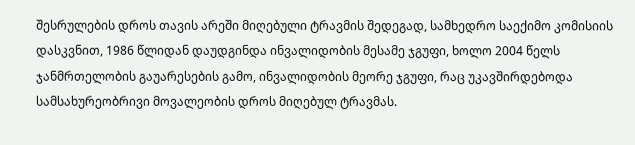შესრულების დროს თავის არეში მიღებული ტრავმის შედეგად, სამხედრო საექიმო კომისიის დასკვნით, 1986 წლიდან დაუდგინდა ინვალიდობის მესამე ჯგუფი, ხოლო 2004 წელს ჯანმრთელობის გაუარესების გამო, ინვალიდობის მეორე ჯგუფი, რაც უკავშირდებოდა სამსახურეობრივი მოვალეობის დროს მიღებულ ტრავმას.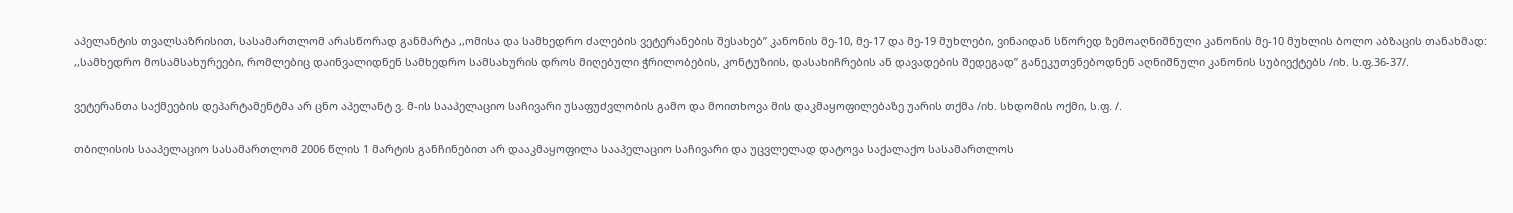აპელანტის თვალსაზრისით, სასამართლომ არასწორად განმარტა ,,ომისა და სამხედრო ძალების ვეტერანების შესახებ” კანონის მე-10, მე-17 და მე-19 მუხლები, ვინაიდან სწორედ ზემოაღნიშნული კანონის მე-10 მუხლის ბოლო აბზაცის თანახმად: ,,სამხედრო მოსამსახურეები, რომლებიც დაინვალიდნენ სამხედრო სამსახურის დროს მიღებული ჭრილობების, კონტუზიის, დასახიჩრების ან დავადების შედეგად” განეკუთვნებოდნენ აღნიშნული კანონის სუბიექტებს /იხ. ს.ფ.36-37/.

ვეტერანთა საქმეების დეპარტამენტმა არ ცნო აპელანტ ვ. მ-ის სააპელაციო საჩივარი უსაფუძვლობის გამო და მოითხოვა მის დაკმაყოფილებაზე უარის თქმა /იხ. სხდომის ოქმი, ს.ფ. /.

თბილისის სააპელაციო სასამართლომ 2006 წლის 1 მარტის განჩინებით არ დააკმაყოფილა სააპელაციო საჩივარი და უცვლელად დატოვა საქალაქო სასამართლოს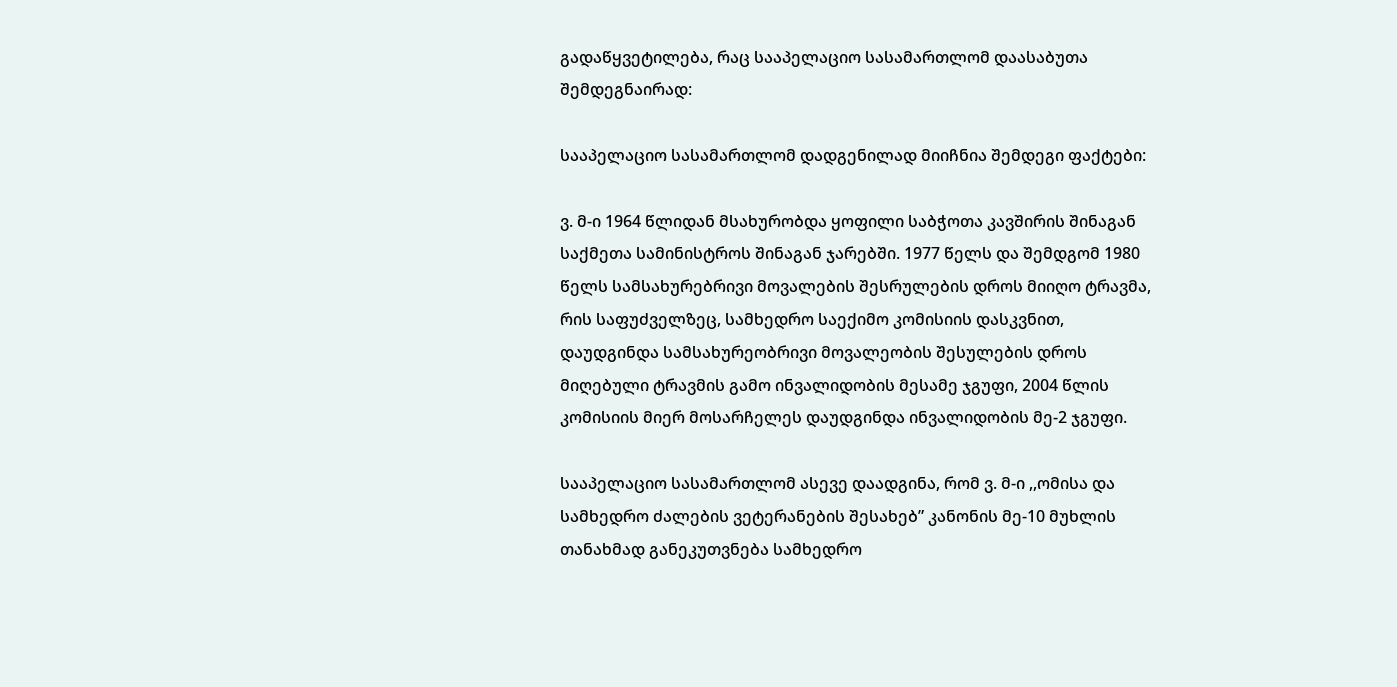გადაწყვეტილება, რაც სააპელაციო სასამართლომ დაასაბუთა შემდეგნაირად:

სააპელაციო სასამართლომ დადგენილად მიიჩნია შემდეგი ფაქტები:

ვ. მ-ი 1964 წლიდან მსახურობდა ყოფილი საბჭოთა კავშირის შინაგან საქმეთა სამინისტროს შინაგან ჯარებში. 1977 წელს და შემდგომ 1980 წელს სამსახურებრივი მოვალების შესრულების დროს მიიღო ტრავმა, რის საფუძველზეც, სამხედრო საექიმო კომისიის დასკვნით, დაუდგინდა სამსახურეობრივი მოვალეობის შესულების დროს მიღებული ტრავმის გამო ინვალიდობის მესამე ჯგუფი, 2004 წლის კომისიის მიერ მოსარჩელეს დაუდგინდა ინვალიდობის მე-2 ჯგუფი.

სააპელაციო სასამართლომ ასევე დაადგინა, რომ ვ. მ-ი ,,ომისა და სამხედრო ძალების ვეტერანების შესახებ” კანონის მე-10 მუხლის თანახმად განეკუთვნება სამხედრო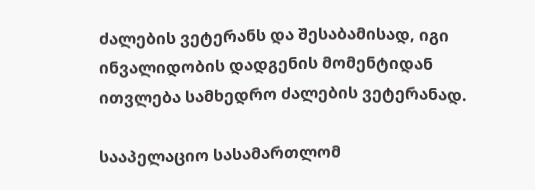ძალების ვეტერანს და შესაბამისად, იგი ინვალიდობის დადგენის მომენტიდან ითვლება სამხედრო ძალების ვეტერანად.

სააპელაციო სასამართლომ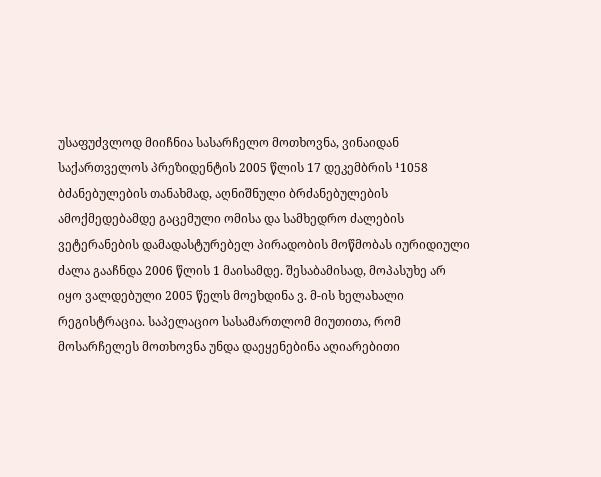უსაფუძვლოდ მიიჩნია სასარჩელო მოთხოვნა, ვინაიდან საქართველოს პრეზიდენტის 2005 წლის 17 დეკემბრის ¹1058 ბძანებულების თანახმად, აღნიშნული ბრძანებულების ამოქმედებამდე გაცემული ომისა და სამხედრო ძალების ვეტერანების დამადასტურებელ პირადობის მოწმობას იურიდიული ძალა გააჩნდა 2006 წლის 1 მაისამდე. შესაბამისად, მოპასუხე არ იყო ვალდებული 2005 წელს მოეხდინა ვ. მ-ის ხელახალი რეგისტრაცია. საპელაციო სასამართლომ მიუთითა, რომ მოსარჩელეს მოთხოვნა უნდა დაეყენებინა აღიარებითი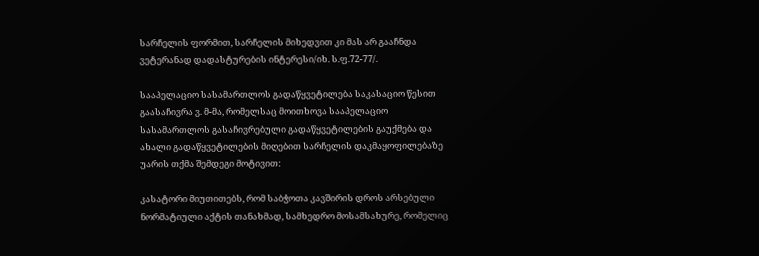სარჩელის ფორმით, სარჩელის მიხედვით კი მას არ გააჩნდა ვეტერანად დადასტურების ინტერესი/იხ. ს.ფ.72-77/.

სააპელაციო სასამართლოს გადაწყვეტილება საკასაციო წესით გაასაჩივრა ვ. მ-მა, რომელსაც მოითხოვა სააპელაციო სასამართლოს გასაჩივრებული გადაწყვეტილების გაუქმება და ახალი გადაწყვეტილების მიღებით სარჩელის დაკმაყოფილებაზე უარის თქმა შემდეგი მოტივით:

კასატორი მიუთითებს, რომ საბჭოთა კავშირის დროს არსებული ნორმატიული აქტის თანახმად, სამხედრო მოსამსახურე, რომელიც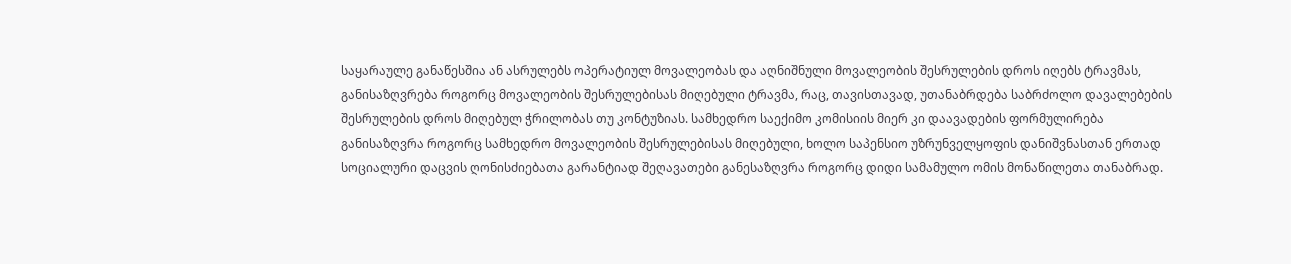საყარაულე განაწესშია ან ასრულებს ოპერატიულ მოვალეობას და აღნიშნული მოვალეობის შესრულების დროს იღებს ტრავმას, განისაზღვრება როგორც მოვალეობის შესრულებისას მიღებული ტრავმა, რაც, თავისთავად, უთანაბრდება საბრძოლო დავალებების შესრულების დროს მიღებულ ჭრილობას თუ კონტუზიას. სამხედრო საექიმო კომისიის მიერ კი დაავადების ფორმულირება განისაზღვრა როგორც სამხედრო მოვალეობის შესრულებისას მიღებული, ხოლო საპენსიო უზრუნველყოფის დანიშვნასთან ერთად სოციალური დაცვის ღონისძიებათა გარანტიად შეღავათები განესაზღვრა როგორც დიდი სამამულო ომის მონაწილეთა თანაბრად.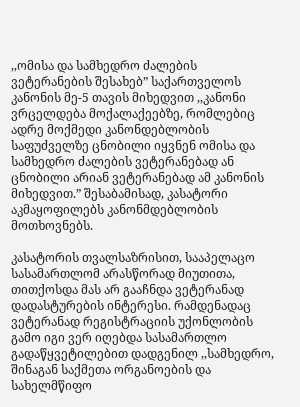,,ომისა და სამხედრო ძალების ვეტერანების შესახებ” საქართველოს კანონის მე-5 თავის მიხედვით ,,კანონი ვრცელდება მოქალაქეებზე, რომლებიც ადრე მოქმედი კანონდებლობის საფუძველზე ცნობილი იყვნენ ომისა და სამხედრო ძალების ვეტერანებად ან ცნობილი არიან ვეტერანებად ამ კანონის მიხედვით.” შესაბამისად, კასატორი აკმაყოფილებს კანონმდებლობის მოთხოვნებს.

კასატორის თვალსაზრისით, სააპელაცო სასამართლომ არასწორად მიუთითა, თითქოსდა მას არ გააჩნდა ვეტერანად დადასტურების ინტერესი. რამდენადაც ვეტერანად რეგისტრაციის უქონლობის გამო იგი ვერ იღებდა სასამართლო გადაწყვეტილებით დადგენილ ,,სამხედრო, შინაგან საქმეთა ორგანოების და სახელმწიფო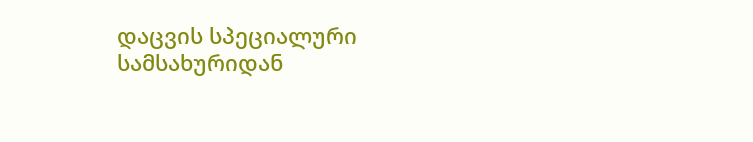დაცვის სპეციალური სამსახურიდან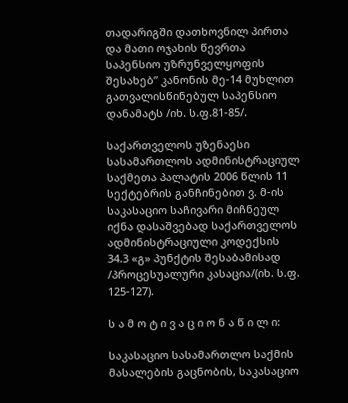თადარიგში დათხოვნილ პირთა და მათი ოჯახის წევრთა საპენსიო უზრუნველყოფის შესახებ” კანონის მე-14 მუხლით გათვალისწინებულ საპენსიო დანამატს /იხ. ს.ფ.81-85/.

საქართველოს უზენაესი სასამართლოს ადმინისტრაციულ საქმეთა პალატის 2006 წლის 11 სექტებრის განჩინებით ვ. მ-ის საკასაციო საჩივარი მიჩნეულ იქნა დასაშვებად საქართველოს ადმინისტრაციული კოდექსის 34.3 «გ» პუნქტის შესაბამისად /პროცესუალური კასაცია/(იხ. ს.ფ. 125-127).

ს ა მ ო ტ ი ვ ა ც ი ო ნ ა წ ი ლ ი:

საკასაციო სასამართლო საქმის მასალების გაცნობის, საკასაციო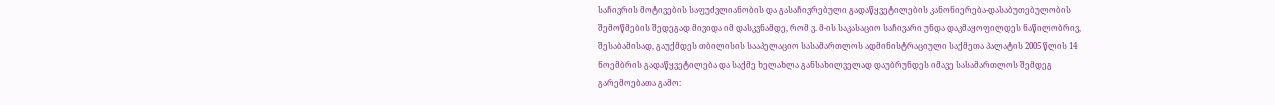საჩივრის მოტივების საფუძვლიანობის და გასაჩივრებული გადაწყვეტილების კანონიერება-დასაბუთებულობის შემოწმების შედეგად მივიდა იმ დასკვნამდე, რომ ვ. მ-ის საკასაციო საჩივარი უნდა დაკმაყოფილდეს ნაწილობრივ, შესაბამისად, გაუქმდეს თბილისის სააპელაციო სასამართლოს ადმინისტრაციული საქმეთა პალატის 2005 წლის 14 ნოემბრის გადაწყვეტილება და საქმე ხელახლა განსახილველად დაუბრუნდეს იმავე სასამართლოს შემდეგ გარემოებათა გამო: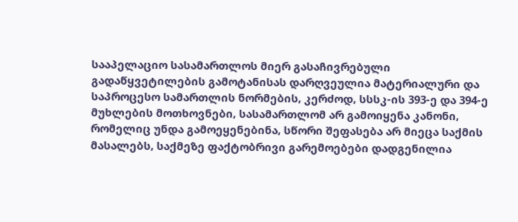სააპელაციო სასამართლოს მიერ გასაჩივრებული გადაწყვეტილების გამოტანისას დარღვეულია მატერიალური და საპროცესო სამართლის ნორმების, კერძოდ, სსსკ-ის 393-ე და 394-ე მუხლების მოთხოვნები, სასამართლომ არ გამოიყენა კანონი, რომელიც უნდა გამოეყენებინა, სწორი შეფასება არ მიეცა საქმის მასალებს, საქმეზე ფაქტობრივი გარემოებები დადგენილია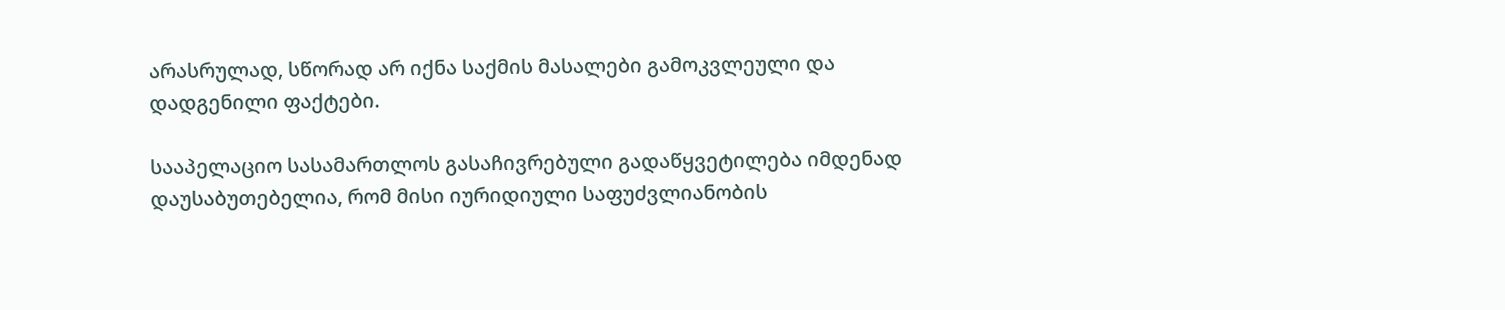არასრულად, სწორად არ იქნა საქმის მასალები გამოკვლეული და დადგენილი ფაქტები.

სააპელაციო სასამართლოს გასაჩივრებული გადაწყვეტილება იმდენად დაუსაბუთებელია, რომ მისი იურიდიული საფუძვლიანობის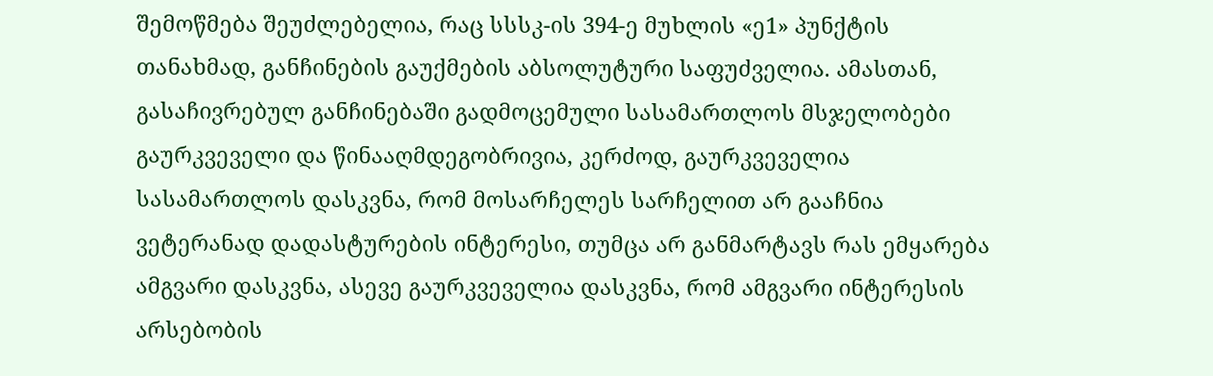შემოწმება შეუძლებელია, რაც სსსკ-ის 394-ე მუხლის «ე1» პუნქტის თანახმად, განჩინების გაუქმების აბსოლუტური საფუძველია. ამასთან, გასაჩივრებულ განჩინებაში გადმოცემული სასამართლოს მსჯელობები გაურკვეველი და წინააღმდეგობრივია, კერძოდ, გაურკვეველია სასამართლოს დასკვნა, რომ მოსარჩელეს სარჩელით არ გააჩნია ვეტერანად დადასტურების ინტერესი, თუმცა არ განმარტავს რას ემყარება ამგვარი დასკვნა, ასევე გაურკვეველია დასკვნა, რომ ამგვარი ინტერესის არსებობის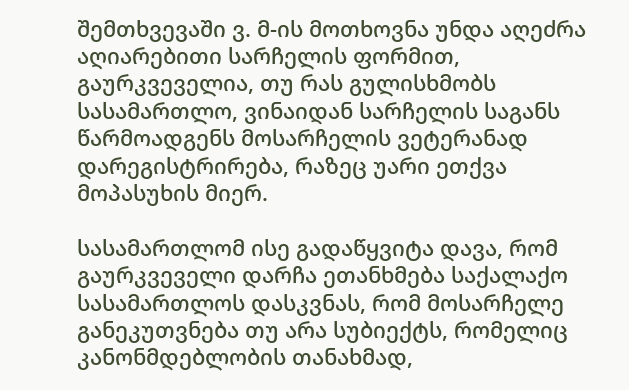შემთხვევაში ვ. მ-ის მოთხოვნა უნდა აღეძრა აღიარებითი სარჩელის ფორმით, გაურკვეველია, თუ რას გულისხმობს სასამართლო, ვინაიდან სარჩელის საგანს წარმოადგენს მოსარჩელის ვეტერანად დარეგისტრირება, რაზეც უარი ეთქვა მოპასუხის მიერ.

სასამართლომ ისე გადაწყვიტა დავა, რომ გაურკვეველი დარჩა ეთანხმება საქალაქო სასამართლოს დასკვნას, რომ მოსარჩელე განეკუთვნება თუ არა სუბიექტს, რომელიც კანონმდებლობის თანახმად,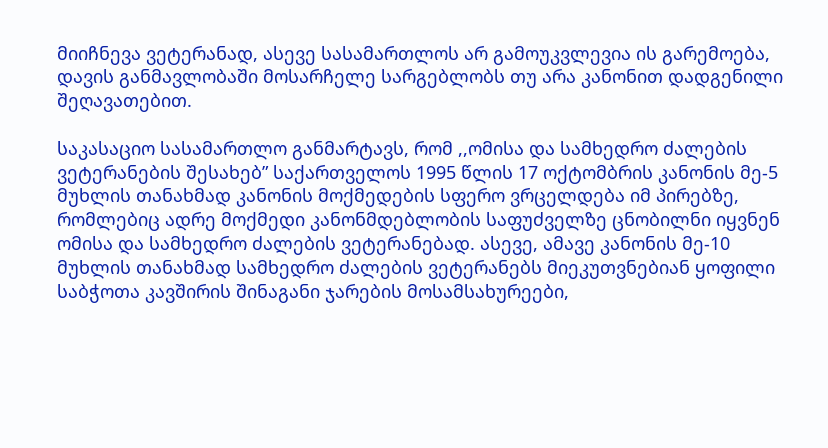მიიჩნევა ვეტერანად, ასევე სასამართლოს არ გამოუკვლევია ის გარემოება, დავის განმავლობაში მოსარჩელე სარგებლობს თუ არა კანონით დადგენილი შეღავათებით.

საკასაციო სასამართლო განმარტავს, რომ ,,ომისა და სამხედრო ძალების ვეტერანების შესახებ” საქართველოს 1995 წლის 17 ოქტომბრის კანონის მე-5 მუხლის თანახმად კანონის მოქმედების სფერო ვრცელდება იმ პირებზე, რომლებიც ადრე მოქმედი კანონმდებლობის საფუძველზე ცნობილნი იყვნენ ომისა და სამხედრო ძალების ვეტერანებად. ასევე, ამავე კანონის მე-10 მუხლის თანახმად სამხედრო ძალების ვეტერანებს მიეკუთვნებიან ყოფილი საბჭოთა კავშირის შინაგანი ჯარების მოსამსახურეები,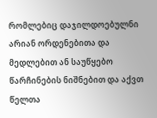რომლებიც დაჯილდოებულნი არიან ორდენებითა და მედლებით ან საუწყებო წარჩინების ნიშნებით და აქვთ წელთა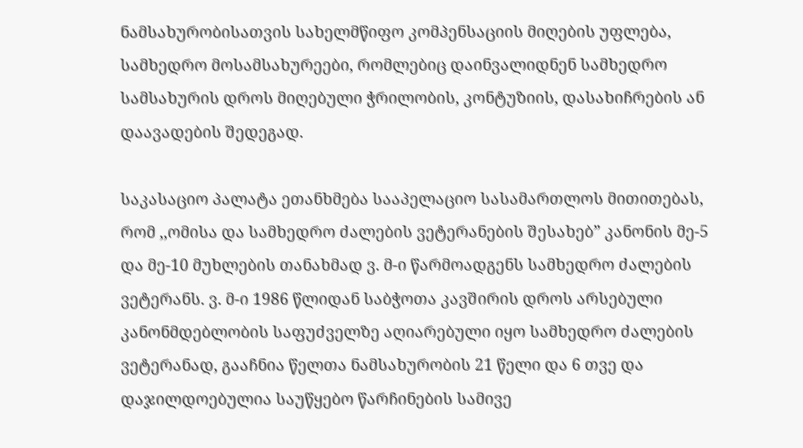ნამსახურობისათვის სახელმწიფო კომპენსაციის მიღების უფლება, სამხედრო მოსამსახურეები, რომლებიც დაინვალიდნენ სამხედრო სამსახურის დროს მიღებული ჭრილობის, კონტუზიის, დასახიჩრების ან დაავადების შედეგად.

საკასაციო პალატა ეთანხმება სააპელაციო სასამართლოს მითითებას, რომ ,,ომისა და სამხედრო ძალების ვეტერანების შესახებ” კანონის მე-5 და მე-10 მუხლების თანახმად ვ. მ-ი წარმოადგენს სამხედრო ძალების ვეტერანს. ვ. მ-ი 1986 წლიდან საბჭოთა კავშირის დროს არსებული კანონმდებლობის საფუძველზე აღიარებული იყო სამხედრო ძალების ვეტერანად, გააჩნია წელთა ნამსახურობის 21 წელი და 6 თვე და დაჯილდოებულია საუწყებო წარჩინების სამივე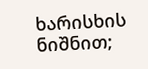ხარისხის ნიშნით;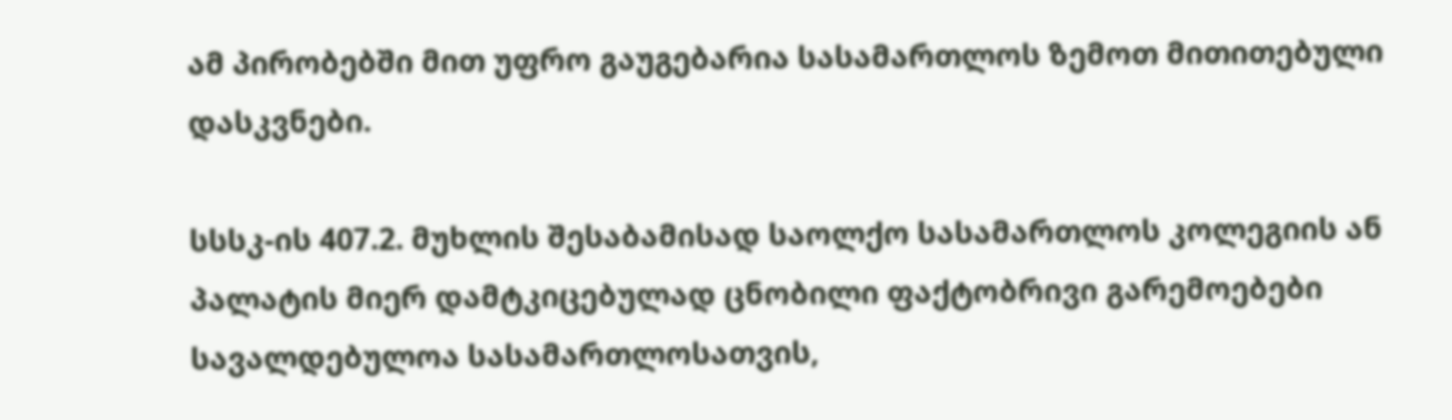ამ პირობებში მით უფრო გაუგებარია სასამართლოს ზემოთ მითითებული დასკვნები.

სსსკ-ის 407.2. მუხლის შესაბამისად საოლქო სასამართლოს კოლეგიის ან პალატის მიერ დამტკიცებულად ცნობილი ფაქტობრივი გარემოებები სავალდებულოა სასამართლოსათვის,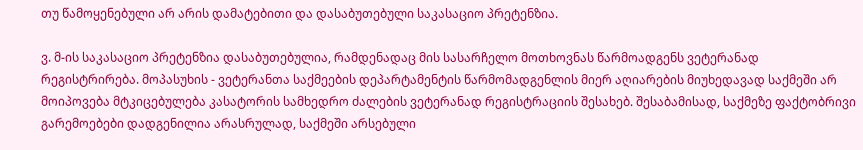თუ წამოყენებული არ არის დამატებითი და დასაბუთებული საკასაციო პრეტენზია.

ვ. მ-ის საკასაციო პრეტენზია დასაბუთებულია, რამდენადაც მის სასარჩელო მოთხოვნას წარმოადგენს ვეტერანად რეგისტრირება. მოპასუხის - ვეტერანთა საქმეების დეპარტამენტის წარმომადგენლის მიერ აღიარების მიუხედავად საქმეში არ მოიპოვება მტკიცებულება კასატორის სამხედრო ძალების ვეტერანად რეგისტრაციის შესახებ. შესაბამისად, საქმეზე ფაქტობრივი გარემოებები დადგენილია არასრულად, საქმეში არსებული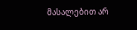მასალებით არ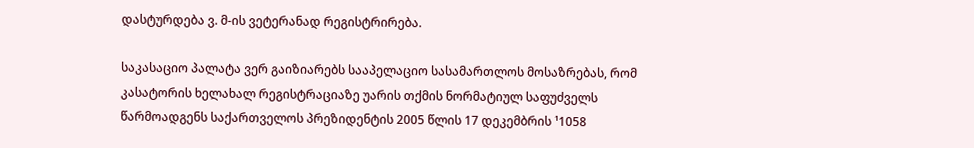დასტურდება ვ. მ-ის ვეტერანად რეგისტრირება.

საკასაციო პალატა ვერ გაიზიარებს სააპელაციო სასამართლოს მოსაზრებას, რომ კასატორის ხელახალ რეგისტრაციაზე უარის თქმის ნორმატიულ საფუძველს წარმოადგენს საქართველოს პრეზიდენტის 2005 წლის 17 დეკემბრის ¹1058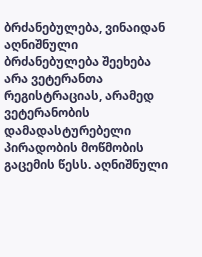ბრძანებულება, ვინაიდან აღნიშნული ბრძანებულება შეეხება არა ვეტერანთა რეგისტრაციას, არამედ ვეტერანობის დამადასტურებელი პირადობის მოწმობის გაცემის წესს. აღნიშნული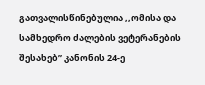გათვალისწინებულია ,,ომისა და სამხედრო ძალების ვეტერანების შესახებ” კანონის 24-ე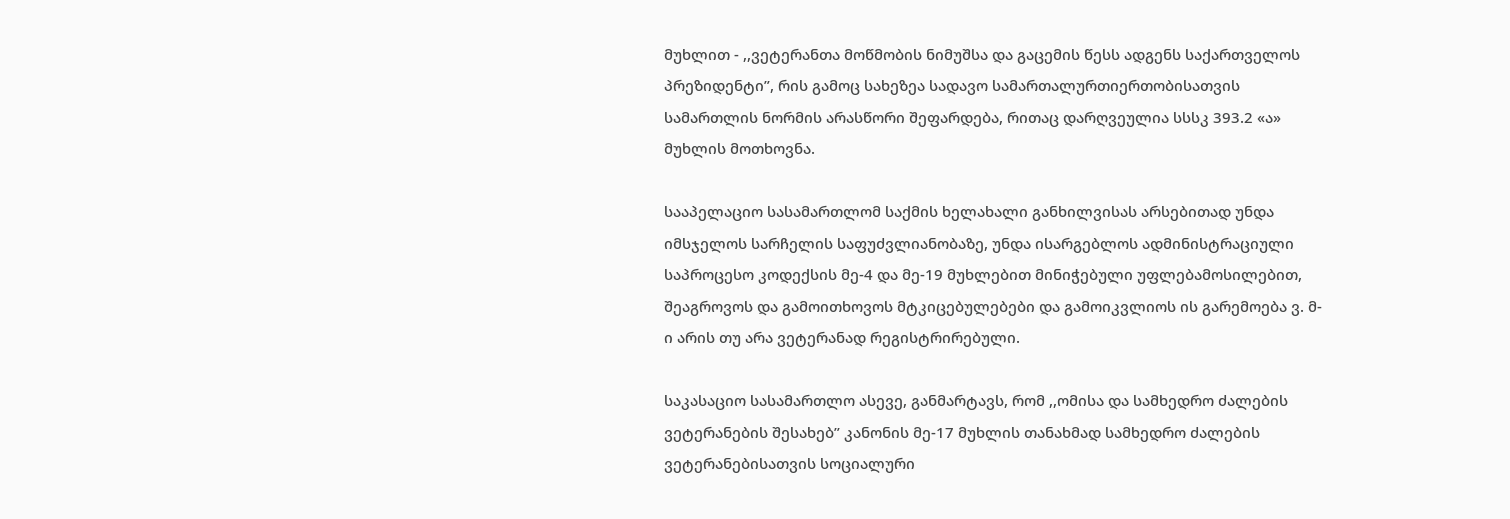მუხლით - ,,ვეტერანთა მოწმობის ნიმუშსა და გაცემის წესს ადგენს საქართველოს პრეზიდენტი”, რის გამოც სახეზეა სადავო სამართალურთიერთობისათვის სამართლის ნორმის არასწორი შეფარდება, რითაც დარღვეულია სსსკ 393.2 «ა» მუხლის მოთხოვნა.

სააპელაციო სასამართლომ საქმის ხელახალი განხილვისას არსებითად უნდა იმსჯელოს სარჩელის საფუძვლიანობაზე, უნდა ისარგებლოს ადმინისტრაციული საპროცესო კოდექსის მე-4 და მე-19 მუხლებით მინიჭებული უფლებამოსილებით, შეაგროვოს და გამოითხოვოს მტკიცებულებები და გამოიკვლიოს ის გარემოება ვ. მ-ი არის თუ არა ვეტერანად რეგისტრირებული.

საკასაციო სასამართლო ასევე, განმარტავს, რომ ,,ომისა და სამხედრო ძალების ვეტერანების შესახებ” კანონის მე-17 მუხლის თანახმად სამხედრო ძალების ვეტერანებისათვის სოციალური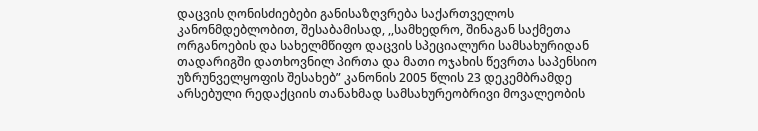დაცვის ღონისძიებები განისაზღვრება საქართველოს კანონმდებლობით, შესაბამისად, ,,სამხედრო, შინაგან საქმეთა ორგანოების და სახელმწიფო დაცვის სპეციალური სამსახურიდან თადარიგში დათხოვნილ პირთა და მათი ოჯახის წევრთა საპენსიო უზრუნველყოფის შესახებ” კანონის 2005 წლის 23 დეკემბრამდე არსებული რედაქციის თანახმად სამსახურეობრივი მოვალეობის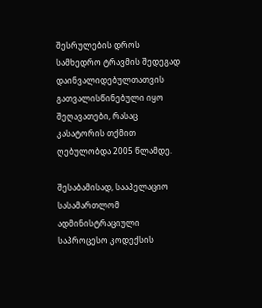შესრულების დროს სამხედრო ტრავმის შედეგად დაინვალიდებულთათვის გათვალისწინებული იყო შეღავათები, რასაც კასატორის თქმით ღებულობდა 2005 წლამდე.

შესაბამისად, სააპელაციო სასამართლომ ადმინისტრაციული საპროცესო კოდექსის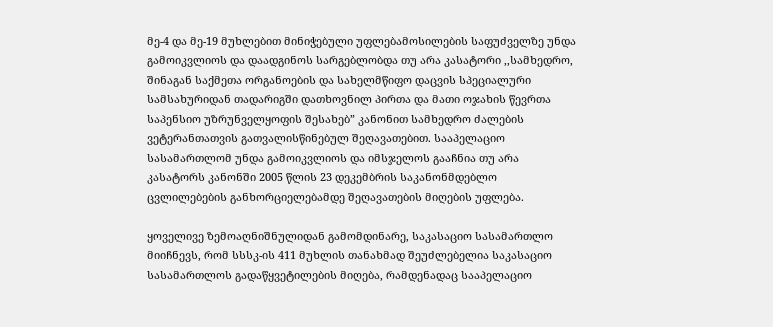მე-4 და მე-19 მუხლებით მინიჭებული უფლებამოსილების საფუძველზე უნდა გამოიკვლიოს და დაადგინოს სარგებლობდა თუ არა კასატორი ,,სამხედრო, შინაგან საქმეთა ორგანოების და სახელმწიფო დაცვის სპეციალური სამსახურიდან თადარიგში დათხოვნილ პირთა და მათი ოჯახის წევრთა საპენსიო უზრუნველყოფის შესახებ” კანონით სამხედრო ძალების ვეტერანთათვის გათვალისწინებულ შეღავათებით. სააპელაციო სასამართლომ უნდა გამოიკვლიოს და იმსჯელოს გააჩნია თუ არა კასატორს კანონში 2005 წლის 23 დეკემბრის საკანონმდებლო ცვლილებების განხორციელებამდე შეღავათების მიღების უფლება.

ყოველივე ზემოაღნიშნულიდან გამომდინარე, საკასაციო სასამართლო მიიჩნევს, რომ სსსკ-ის 411 მუხლის თანახმად შეუძლებელია საკასაციო სასამართლოს გადაწყვეტილების მიღება, რამდენადაც სააპელაციო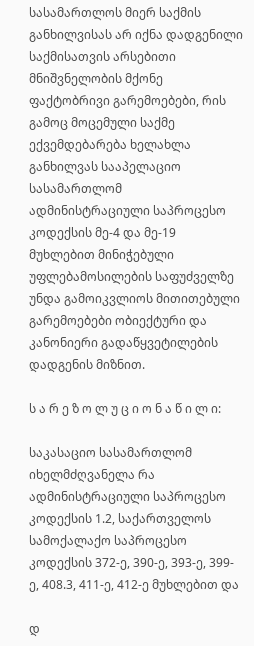სასამართლოს მიერ საქმის განხილვისას არ იქნა დადგენილი საქმისათვის არსებითი მნიშვნელობის მქონე ფაქტობრივი გარემოებები, რის გამოც მოცემული საქმე ექვემდებარება ხელახლა განხილვას სააპელაციო სასამართლომ ადმინისტრაციული საპროცესო კოდექსის მე-4 და მე-19 მუხლებით მინიჭებული უფლებამოსილების საფუძველზე უნდა გამოიკვლიოს მითითებული გარემოებები ობიექტური და კანონიერი გადაწყვეტილების დადგენის მიზნით.

ს ა რ ე ზ ო ლ უ ც ი ო ნ ა წ ი ლ ი:

საკასაციო სასამართლომ იხელმძღვანელა რა ადმინისტრაციული საპროცესო კოდექსის 1.2, საქართველოს სამოქალაქო საპროცესო კოდექსის 372-ე, 390-ე, 393-ე, 399-ე, 408.3, 411-ე, 412-ე მუხლებით და

დ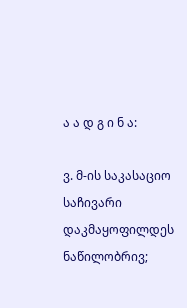ა ა დ გ ი ნ ა:

ვ. მ-ის საკასაციო საჩივარი დაკმაყოფილდეს ნაწილობრივ;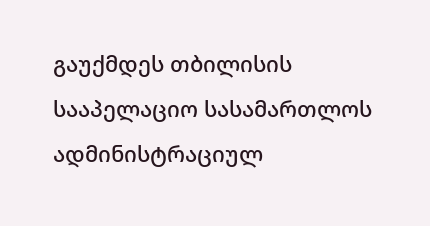გაუქმდეს თბილისის სააპელაციო სასამართლოს ადმინისტრაციულ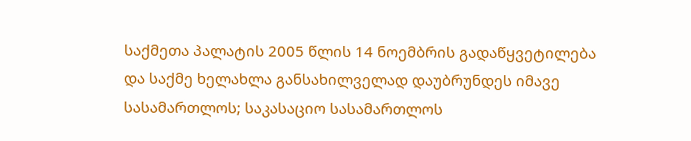საქმეთა პალატის 2005 წლის 14 ნოემბრის გადაწყვეტილება და საქმე ხელახლა განსახილველად დაუბრუნდეს იმავე სასამართლოს; საკასაციო სასამართლოს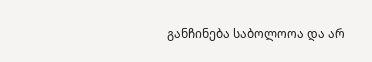განჩინება საბოლოოა და არ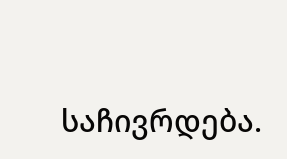საჩივრდება.